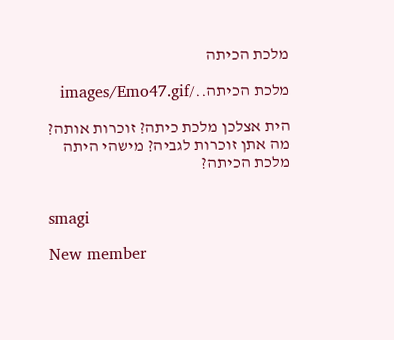מלכת הכיתה

מלכת הכיתה../images/Emo47.gif

הית אצלכן מלכת כיתה? זוכרות אותה? מה אתן זוכרות לגביה? מישהי היתה מלכת הכיתה?


smagi

New member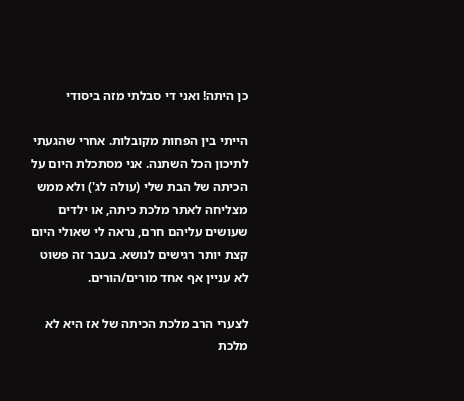כן היתה! ואני די סבלתי מזה ביסודי

הייתי בין הפחות מקובלות. אחרי שהגעתי לתיכון הכל השתנה. אני מסתכלת היום על הכיתה של הבת שלי (עולה לג') ולא ממש מצליחה לאתר מלכת כיתה, או ילדים שעושים עליהם חרם, נראה לי שאולי היום קצת יותר רגישים לנושא. בעבר זה פשוט לא עניין אף אחד מורים/הורים.

לצערי הרב מלכת הכיתה של אז היא לא מלכת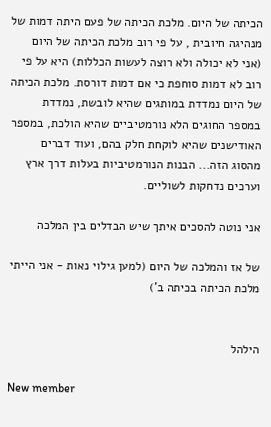הכיתה של היום. מלכת הכיתה של פעם היתה דמות של מנהיגה חיובית , על פי רוב מלכת הכיתה של היום (אני לא יכולה ולא רוצה לעשות הכללות) היא על פי רוב לא דמות סוחפת כי אם דמות דורסת. מלכת הכיתה של היום נמדדת במותגים שהיא לובשת, נמדדת במספר החוגים הלא נורמטיביים שהיא הולכת, במספר האודישנים שהיא לוקחת חלק בהם, ועוד דברים מהסוג הזה... הבנות הנורמטיביות בעלות דרך ארץ וערכים נדחקות לשוליים.

אני נוטה להסכים איתך שיש הבדלים בין המלכה

של אז והמלכה של היום (למען גילוי נאות - אני הייתי מלכת הכיתה בכיתה ב')


הילהל

New member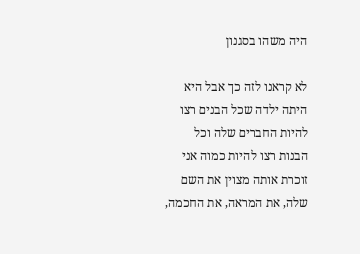היה משהו בסגנון

לא קראנו לזה כך אבל היא היתה ילדה שכל הבנים רצו להיות החברים שלה וכל הבנות רצו להיות כמוה אני זוכרת אותה מצוין את השם שלה, את המראה, את החכמה,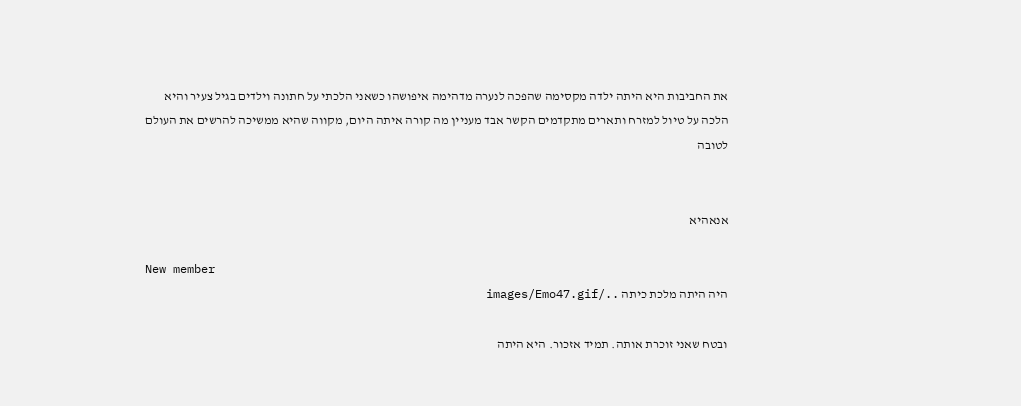את החביבות היא היתה ילדה מקסימה שהפכה לנערה מדהימה איפושהו כשאני הלכתי על חתונה וילדים בגיל צעיר והיא הלכה על טיול למזרח ותארים מתקדמים הקשר אבד מעניין מה קורה איתה היום, מקווה שהיא ממשיכה להרשים את העולם לטובה


אנאהיא

New member
היה היתה מלכת כיתה ../images/Emo47.gif

ובטח שאני זוכרת אותה. תמיד אזכור. היא היתה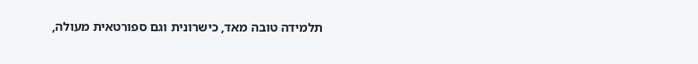תלמידה טובה מאד, כישרונית וגם ספורטאית מעולה,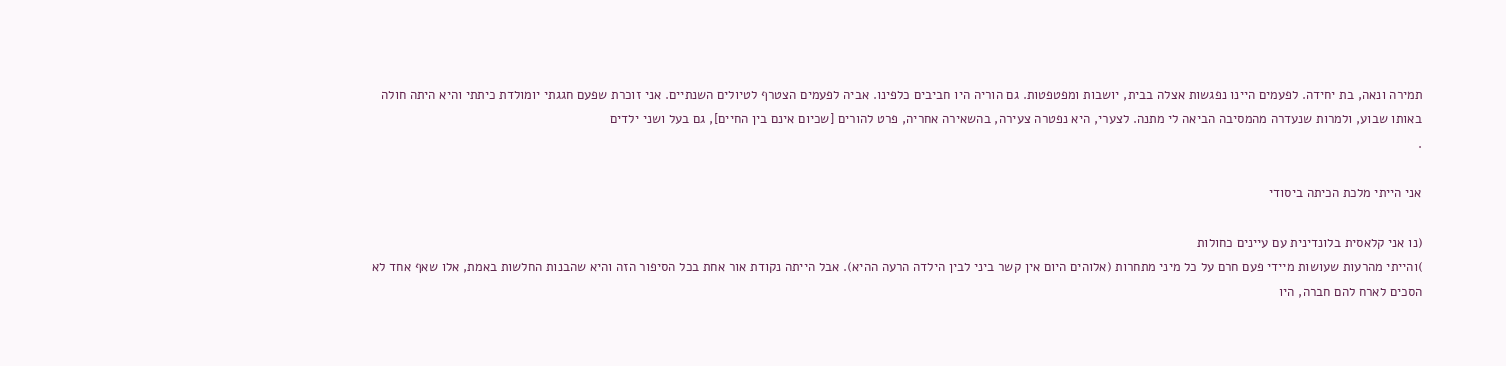תמירה ונאה, בת יחידה. לפעמים היינו נפגשות אצלה בבית, יושבות ומפטפטות. גם הוריה היו חביבים כלפינו. אביה לפעמים הצטרף לטיולים השנתיים. אני זוכרת שפעם חגגתי יומולדת כיתתי והיא היתה חולה באותו שבוע, ולמרות שנעדרה מהמסיבה הביאה לי מתנה. לצערי, היא נפטרה צעירה, בהשאירה אחריה, פרט להורים [שכיום אינם בין החיים], גם בעל ושני ילדים
.

אני הייתי מלכת הכיתה ביסודי

(נו אני קלאסית בלונדינית עם עיינים כחולות
)והייתי מהרעות שעושות מיידי פעם חרם על כל מיני מתחרות (אלוהים היום אין קשר ביני לבין הילדה הרעה ההיא). אבל הייתה נקודת אור אחת בכל הסיפור הזה והיא שהבנות החלשות באמת, אלו שאף אחד לא הסכים לארח להם חברה, היו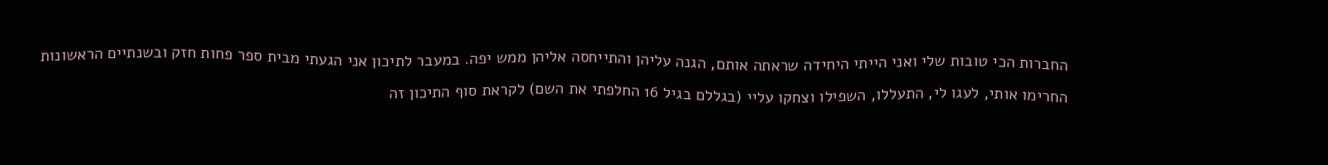החברות הכי טובות שלי ואני הייתי היחידה שראתה אותם, הגנה עליהן והתייחסה אליהן ממש יפה. במעבר לתיכון אני הגעתי מבית ספר פחות חזק ובשנתיים הראשונות החרימו אותי, לעגו לי, התעללו, השפילו וצחקו עליי (בגללם בגיל 16 החלפתי את השם) לקראת סוף התיכון זה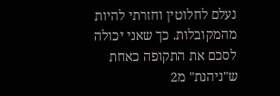נעלם לחלוטין וחזרתי להיות מהמקובלות. כך שאני יכולה לסכם את התקופה כאחת ש"ניהנת" מ2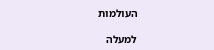העולמות

למעלה